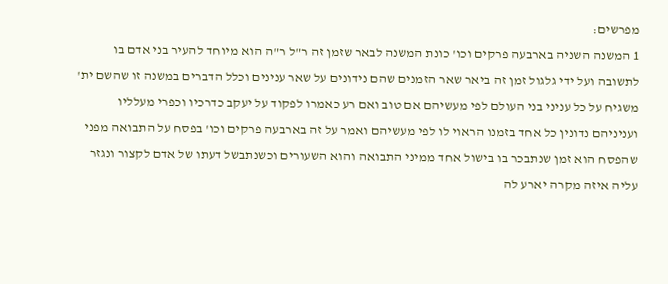מפרשים:
1 המשנה השניה בארבעה פרקים וכו' כונת המשנה לבאר שזמן זה ר"ל ר"ה הוא מיוחד להעיר בני אדם בו לתשובה ועל ידי גלגול זמן זה ביאר שאר הזמנים שהם נידונים על שאר ענינים וכלל הדברים במשנה זו שהשם ית' משגיח על כל עניני בני העולם לפי מעשיהם אם טוב ואם רע כאמרו לפקוד על יעקב כדרכיו וכפרי מעלליו ועניניהם נדונין כל אחד בזמנו הראוי לו לפי מעשיהם ואמר על זה בארבעה פרקים וכו' בפסח על התבואה מפני שהפסח הוא זמן שנתבכר בו בישול אחד ממיני התבואה והוא השעורים וכשנתבשל דעתו של אדם לקצור ונגזר עליה איזה מקרה יארע לה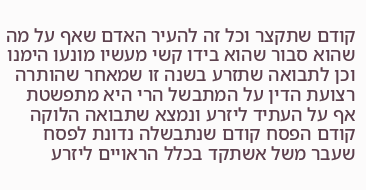קודם שתקצר וכל זה להעיר האדם שאף על מה שהוא סבור שהוא בידו קשי מעשיו מונעו הימנו וכן לתבואה שתזרע בשנה זו שמאחר שהותרה רצועת הדין על המתבשל הרי היא מתפשטת אף על העתיד ליזרע ונמצא שתבואה הלוקה קודם הפסח קודם שנתבשלה נדונת לפסח שעבר משל אשתקד בכלל הראויים ליזרע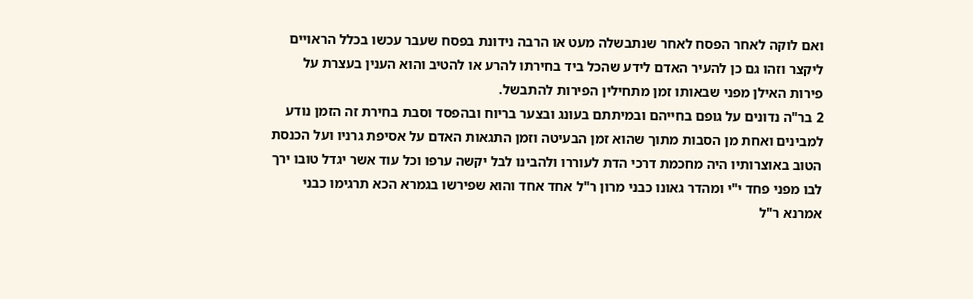ואם לוקה לאחר הפסח לאחר שנתבשלה מעט או הרבה נידונת בפסח שעבר עכשו בכלל הראויים ליקצר וזהו גם כן להעיר האדם לידע שהכל ביד בחירתו להרע או להטיב והוא הענין בעצרת על פירות האילן מפני שבאותו זמן מתחילין הפירות להתבשל.
2 בר"ה נדונים על גופם בחייהם ובמיתתם בעונג ובצער בריוח ובהפסד וסבת בחירת זה הזמן נודע למבינים ואחת מן הסבות מתוך שהוא זמן הבעיטה וזמן התגאות האדם על אסיפת גרניו ועל הכנסת הטוב באוצרותיו היה מחכמת דרכי הדת לעוררו ולהבינו לבל יקשה ערפו וכל עוד אשר יגדל טובו ירך לבו מפני פחד י"י ומהדר גאונו כבני מרון ר"ל אחד אחד והוא שפירשו בגמרא הכא תרגימו כבני אמרנא ר"ל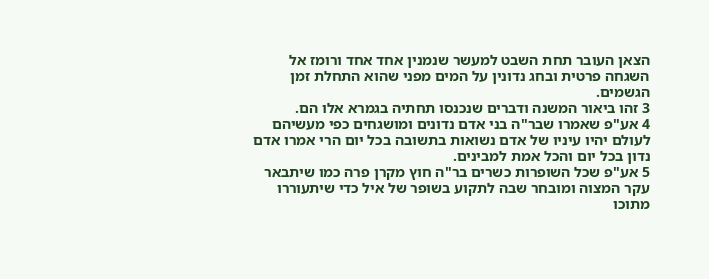הצאן העובר תחת השבט למעשר שנמנין אחד אחד ורומז אל השגחה פרטית ובחג נדונין על המים מפני שהוא התחלת זמן הגשמים.
3 זהו ביאור המשנה ודברים שנכנסו תחתיה בגמרא אלו הם.
4 אע"פ שאמרו שבר"ה בני אדם נדונים ומושגחים כפי מעשיהם לעולם יהיו עיניו של אדם נשואות בתשובה בכל יום הרי אמרו אדם נדון בכל יום והכל אמת למבינים.
5 אע"פ שכל השופרות כשרים בר"ה חוץ מקרן פרה כמו שיתבאר עקר המצוה ומובחר שבה לתקוע בשופר של איל כדי שיתעוררו מתוכו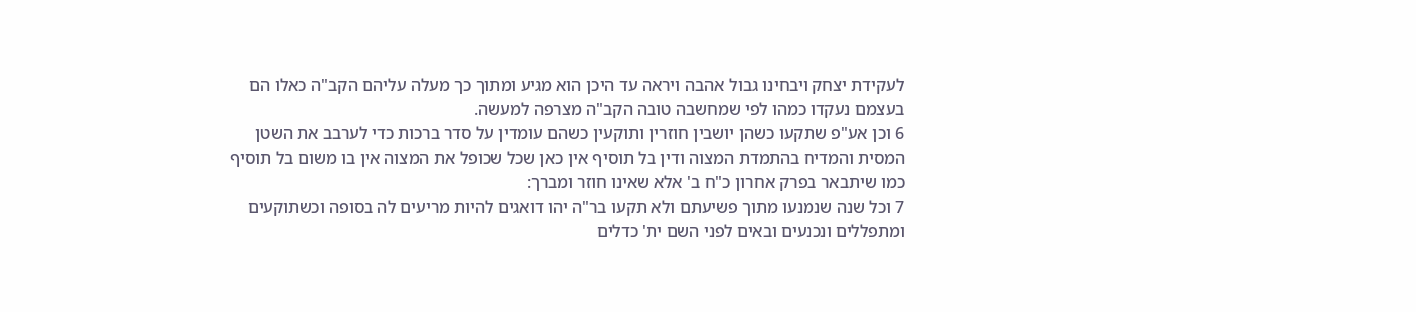לעקידת יצחק ויבחינו גבול אהבה ויראה עד היכן הוא מגיע ומתוך כך מעלה עליהם הקב"ה כאלו הם בעצמם נעקדו כמהו לפי שמחשבה טובה הקב"ה מצרפה למעשה.
6 וכן אע"פ שתקעו כשהן יושבין חוזרין ותוקעין כשהם עומדין על סדר ברכות כדי לערבב את השטן המסית והמדיח בהתמדת המצוה ודין בל תוסיף אין כאן שכל שכופל את המצוה אין בו משום בל תוסיף כמו שיתבאר בפרק אחרון כ"ח ב' אלא שאינו חוזר ומברך:
7 וכל שנה שנמנעו מתוך פשיעתם ולא תקעו בר"ה יהו דואגים להיות מריעים לה בסופה וכשתוקעים ומתפללים ונכנעים ובאים לפני השם ית' כדלים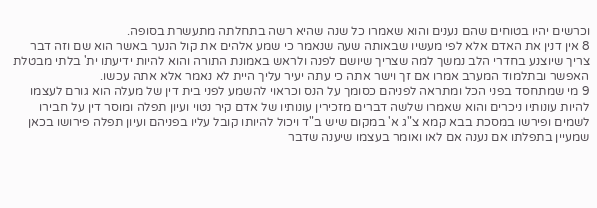וכרשים יהיו בטוחים שהם נענים והוא שאמרו כל שנה שהיא רשה בתחלתה מתעשרת בסופה.
8 אין דנין את האדם אלא לפי מעשיו שבאותה שעה שנאמר כי שמע אלהים את קול הנער באשר הוא שם וזה דבר צריך שיוצנע בחדרי הלב נמשך למה שצריך שיושם לפנה ולראש באמונת התורה והוא להיות ידיעתו ית' בלתי מבטלת האפשר ובתלמוד המערב אמרו אם זך וישר אתה כי עתה יעיר עליך היית לא נאמר אלא אתה עכשו.
9 מי שמתחסד בפני הכל ומתראה לפניהם כסומך על הנס וכראוי להשמע לפני בית דין של מעלה הוא גורם לעצמו להיות עונותיו ניכרים והוא שאמרו שלשה דברים מזכירין עונותיו של אדם קיר נטוי ועיון תפלה ומוסר דין על חבירו לשמים ופירשו במסכת בבא קמא צ"ג א' במקום שיש ב"ד ויכול להיותו קובל עליו בפניהם ועיון תפלה פירושו בכאן שמעיין בתפלתו אם נענה אם לאו ואומר בעצמו שיענה שדבר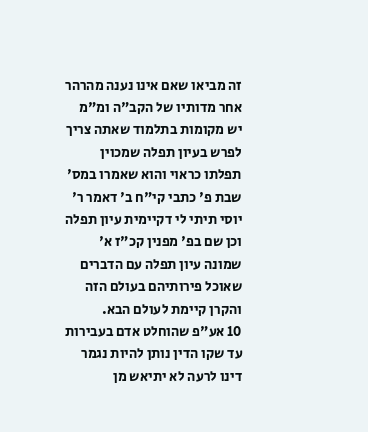זה מביאו שאם אינו נענה מהרהר אחר מדותיו של הקב"ה ומ"מ יש מקומות בתלמוד שאתה צריך לפרש בעיון תפלה שמכוין תפלתו כראוי והוא שאמרו במס' שבת פ' כתבי קי"ח ב' דאמר ר' יוסי תיתי לי דקיימית עיון תפלה וכן שם בפ' מפנין קכ"ז א' שמונה עיון תפלה עם הדברים שאוכל פירותיהם בעולם הזה והקרן קיימת לעולם הבא.
10 אע"פ שהוחלט אדם בעבירות עד שקו הדין נותן להיות נגמר דינו לרעה לא יתיאש מן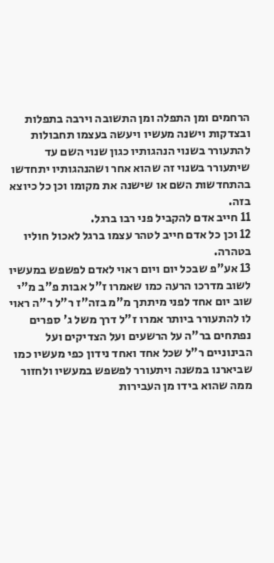הרחמים ומן התפלה ומן התשובה וירבה בתפלות ובצדקות וישנה מעשיו ויעשה בעצמו תחבולות להתעורר בשנוי הנהגותיו כגון שנוי השם עד שיתעורר בשנוי זה שהוא אחר ושהנהגותיו יתחדשו בהתחדשות השם או שישנה את מקומו וכן כל כיוצא בזה.
11 חייב אדם להקביל פני רבו ברגל.
12 וכן כל אדם חייב לטהר עצמו ברגל לאכול חוליו בטהרה.
13 אע"פ שבכל יום ויום ראוי לאדם לפשפש במעשיו לשוב מדרכו הרעה כמו שאמרו ז"ל אבות פ"ב מ"י שוב יום אחד לפני מיתתך מ"מ בזה"ז ר"ל ר"ה ראוי לו להתעורר ביותר אמרו ז"ל דרך משל ג' ספרים נפתחים בר"ה על הרשעים ועל הצדיקים ועל הבינוניים ר"ל שכל אחד ואחד נידון כפי מעשיו כמו שביארנו במשנה ויתעורר לפשפש במעשיו ולחזור ממה שהוא בידו מן העבירות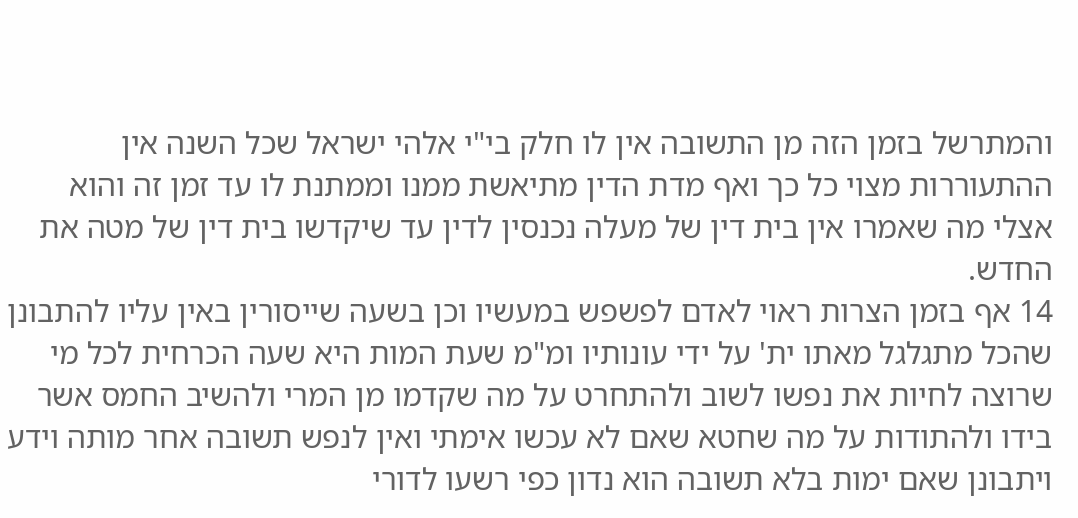והמתרשל בזמן הזה מן התשובה אין לו חלק בי"י אלהי ישראל שכל השנה אין ההתעוררות מצוי כל כך ואף מדת הדין מתיאשת ממנו וממתנת לו עד זמן זה והוא אצלי מה שאמרו אין בית דין של מעלה נכנסין לדין עד שיקדשו בית דין של מטה את החדש.
14 אף בזמן הצרות ראוי לאדם לפשפש במעשיו וכן בשעה שייסורין באין עליו להתבונן שהכל מתגלגל מאתו ית' על ידי עונותיו ומ"מ שעת המות היא שעה הכרחית לכל מי שרוצה לחיות את נפשו לשוב ולהתחרט על מה שקדמו מן המרי ולהשיב החמס אשר בידו ולהתודות על מה שחטא שאם לא עכשו אימתי ואין לנפש תשובה אחר מותה וידע ויתבונן שאם ימות בלא תשובה הוא נדון כפי רשעו לדורי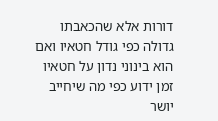דורות אלא שהכאבתו גדולה כפי גודל חטאיו ואם הוא בינוני נדון על חטאיו זמן ידוע כפי מה שיחייב יושר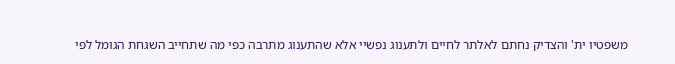משפטיו ית' והצדיק נחתם לאלתר לחיים ולתענוג נפשיי אלא שהתענוג מתרבה כפי מה שתחייב השגחת הגומל לפי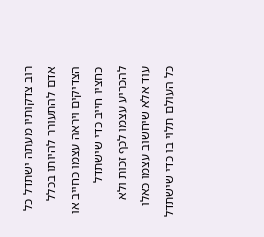רוב צדקותיו מעתה ישתדל כל אדם להתעורר להיותו בכלל הצדיקים ויראה עצמו כחייב או כחציו חייב כדי שישתדל להכריע עצמו לכף זכות ולא עוד אלא שיחשוב עצמו כאלו כל העולם תלוי בו כדי שישתדל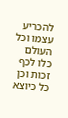להכריע עצמו וכל העולם כלו לכף זכות וכן כל כיוצא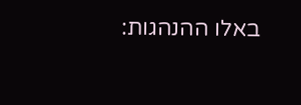באלו ההנהגות: